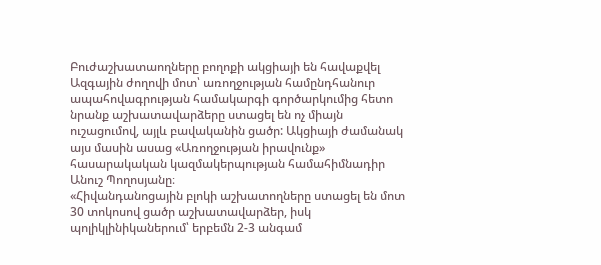Բուժաշխատաողները բողոքի ակցիայի են հավաքվել Ազգային ժողովի մոտ՝ առողջության համընդհանուր ապահովագրության համակարգի գործարկումից հետո նրանք աշխատավարձերը ստացել են ոչ միայն ուշացումով, այլև բավականին ցածր: Ակցիայի ժամանակ այս մասին ասաց «Առողջության իրավունք» հասարակական կազմակերպության համահիմնադիր Անուշ Պողոսյանը։
«Հիվանդանոցային բլոկի աշխատողները ստացել են մոտ 30 տոկոսով ցածր աշխատավարձեր, իսկ պոլիկլինիկաներում՝ երբեմն 2-3 անգամ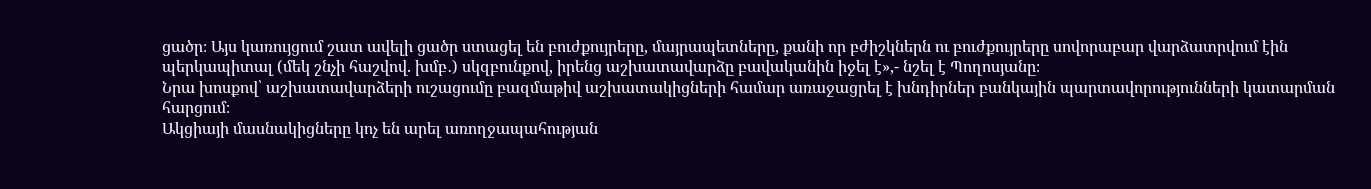ցածր։ Այս կառույցում շատ ավելի ցածր ստացել են բուժքույրերը, մայրապետները, քանի որ բժիշկներն ու բուժքույրերը սովորաբար վարձատրվում էին պերկապիտալ (մեկ շնչի հաշվով. խմբ․) սկզբունքով, իրենց աշխատավարձը բավականին իջել է»,- նշել է Պողոսյանը։
Նրա խոսքով՝ աշխատավարձերի ուշացումը բազմաթիվ աշխատակիցների համար առաջացրել է խնդիրներ բանկային պարտավորությունների կատարման հարցում։
Ակցիայի մասնակիցները կոչ են արել առողջապահության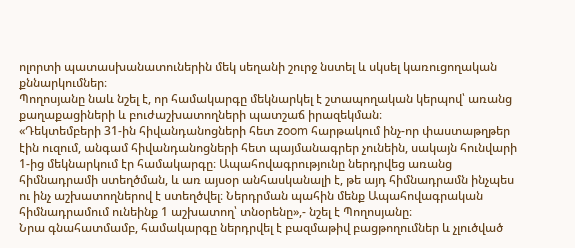ոլորտի պատասխանատուներին մեկ սեղանի շուրջ նստել և սկսել կառուցողական քննարկումներ։
Պողոսյանը նաև նշել է, որ համակարգը մեկնարկել է շտապողական կերպով՝ առանց քաղաքացիների և բուժաշխատողների պատշաճ իրազեկման։
«Դեկտեմբերի 31-ին հիվանդանոցների հետ zoom հարթակում ինչ-որ փաստաթղթեր էին ուզում, անգամ հիվանդանոցների հետ պայմանագրեր չունեին, սակայն հունվարի 1-ից մեկնարկում էր համակարգը։ Ապահովագրությունը ներդրվեց առանց հիմնադրամի ստեղծման, և առ այսօր անհասկանալի է, թե այդ հիմնադրամն ինչպես ու ինչ աշխատողներով է ստեղծվել։ Ներդրման պահին մենք Ապահովագրական հիմնադրամում ունեինք 1 աշխատող՝ տնօրենը»,- նշել է Պողոսյանը։
Նրա գնահատմամբ, համակարգը ներդրվել է բազմաթիվ բացթողումներ և չլուծված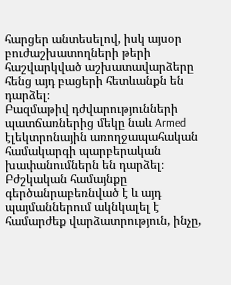հարցեր անտեսելով, իսկ այսօր բուժաշխատողների թերի հաշվարկված աշխատավարձերը հենց այդ բացերի հետևանքն են դարձել։
Բազմաթիվ դժվարությունների պատճառներից մեկը նաև Armed էլեկտրոնային առողջապահական համակարգի պարբերական խափանումներն են դարձել։ Բժշկական համայնքը գերծանրաբեռնված է և այդ պայմաններում ակնկալել է համարժեք վարձատրություն, ինչը,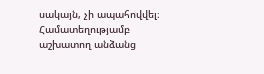սակայն, չի ապահովվել։
Համատեղությամբ աշխատող անձանց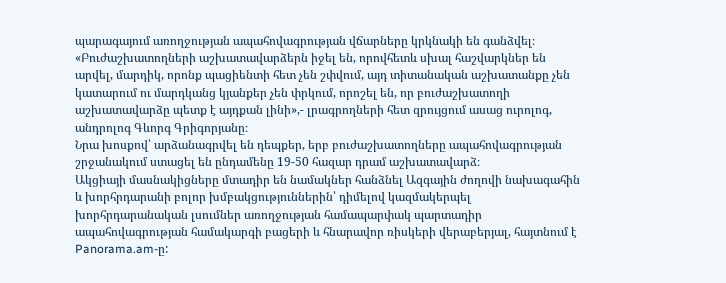պարագայում առողջության ապահովագրության վճարները կրկնակի են գանձվել։
«Բուժաշխատողների աշխատավարձերն իջել են, որովհետև սխալ հաշվարկներ են արվել, մարդիկ, որոնք պացիենտի հետ չեն շփվում, այդ տիտանական աշխատանքը չեն կատարում ու մարդկանց կյանքեր չեն փրկում, որոշել են, որ բուժաշխատողի աշխատավարձը պետք է այդքան լինի»,- լրագրողների հետ զրույցում ասաց ուրոլոգ, անդրոլոգ Գևորգ Գրիգորյանը։
Նրա խոսքով՝ արձանագրվել են դեպքեր, երբ բուժաշխատողները ապահովագրության շրջանակում ստացել են ընդամենը 19-50 հազար դրամ աշխատավարձ։
Ակցիայի մասնակիցները մտադիր են նամակներ հանձնել Ազգային ժողովի նախագահին և խորհրդարանի բոլոր խմբակցություններին՝ դիմելով կազմակերպել խորհրդարանական լսումներ առողջության համապարփակ պարտադիր ապահովագրության համակարգի բացերի և հնարավոր ռիսկերի վերաբերյալ, հայտնում է Panorama.am-ը: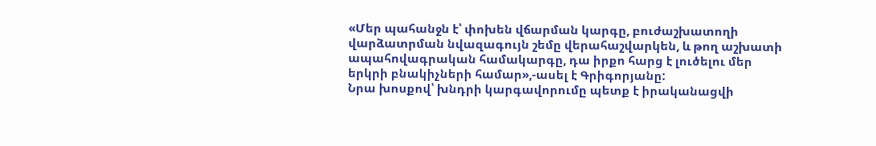«Մեր պահանջն է՝ փոխեն վճարման կարգը, բուժաշխատողի վարձատրման նվազագույն շեմը վերահաշվարկեն, և թող աշխատի ապահովագրական համակարգը, դա իրքո հարց է լուծելու մեր երկրի բնակիչների համար»,-ասել է Գրիգորյանը:
Նրա խոսքով՝ խնդրի կարգավորումը պետք է իրականացվի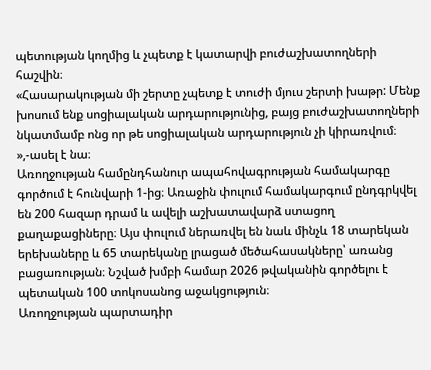պետության կողմից և չպետք է կատարվի բուժաշխատողների հաշվին։
«Հասարակության մի շերտը չպետք է տուժի մյուս շերտի խաթր: Մենք խոսում ենք սոցիալական արդարությունից, բայց բուժաշխատողների նկատմամբ ոնց որ թե սոցիալական արդարություն չի կիրառվում։ »,-ասել է նա։
Առողջության համընդհանուր ապահովագրության համակարգը գործում է հունվարի 1-ից։ Առաջին փուլում համակարգում ընդգրկվել են 200 հազար դրամ և ավելի աշխատավարձ ստացող քաղաքացիները։ Այս փուլում ներառվել են նաև մինչև 18 տարեկան երեխաները և 65 տարեկանը լրացած մեծահասակները՝ առանց բացառության։ Նշված խմբի համար 2026 թվականին գործելու է պետական 100 տոկոսանոց աջակցություն։
Առողջության պարտադիր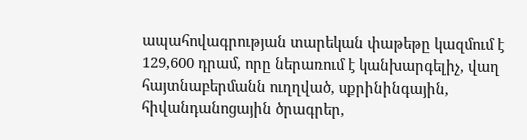ապահովագրության տարեկան փաթեթը կազմում է 129,600 դրամ, որը ներառում է կանխարգելիչ, վաղ հայտնաբերմանն ուղղված, սքրինինգային, հիվանդանոցային ծրագրեր,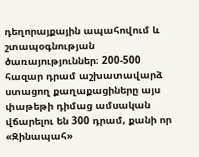դեղորայքային ապահովում և շտապօգնության ծառայություններ։ 200-500 հազար դրամ աշխատավարձ ստացող քաղաքացիները այս փաթեթի դիմաց ամսական վճարելու են 300 դրամ, քանի որ «Զինապահ»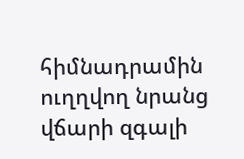հիմնադրամին ուղղվող նրանց վճարի զգալի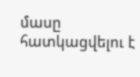մասը հատկացվելու է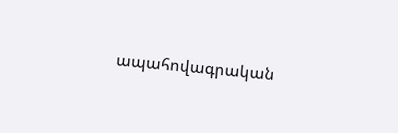ապահովագրական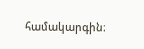համակարգին։